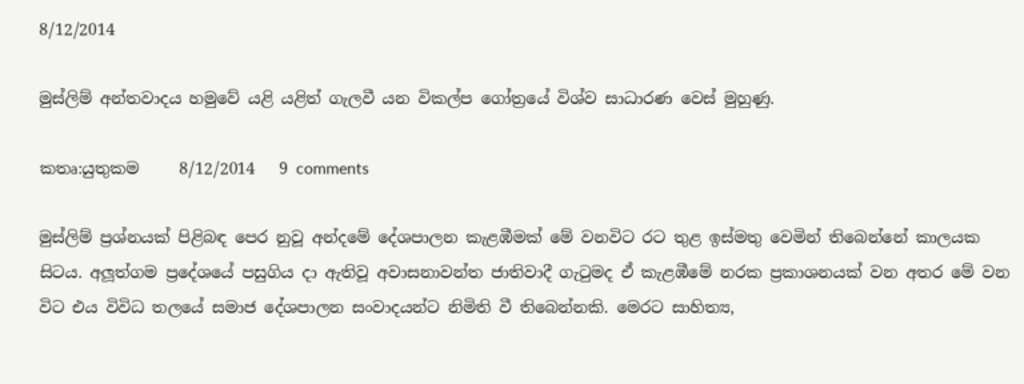8/12/2014

මුස්ලිම් අන්තවාදය හමුවේ යළි යළිත් ගැලවී යන විකල්ප ගෝත්‍රයේ විශ්ව සාධාරණ වෙස් මුහුණු.

කතෘ:යුතුකම     8/12/2014   9 comments

මුස්ලිම් ප්‍රශ්නයක් පිළිබඳ පෙර නුවූ අන්දමේ දේශපාලන කැළඹීමක් මේ වනවිට රට තුළ ඉස්මතු වෙමින් තිබෙන්නේ කාලයක සිටය. අලූත්ගම ප්‍රදේශයේ පසුගිය දා ඇතිවූ අවාසනාවන්ත ජාතිවාදී ගැටුමද ඒ කැළඹීමේ නරක ප්‍රකාශනයක් වන අතර මේ වන විට එය විවිධ තලයේ සමාජ දේශපාලන සංවාදයන්ට නිමිති වී තිබෙන්නකි. මෙරට සාහිත්‍ය,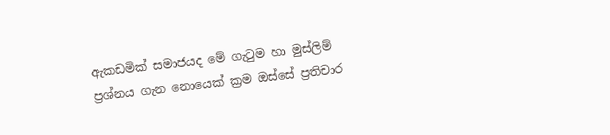ඇකඩමික් සමාජයද මේ ගැටුම හා මුස්ලිම් ප්‍රශ්නය ගැන නොයෙක් ක්‍රම ඔස්සේ ප්‍රතිචාර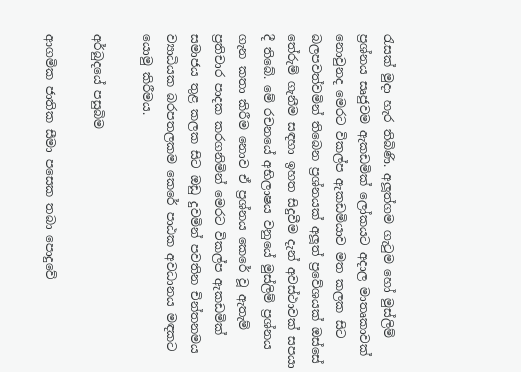රැසක් මුදා හැර තිබිණි. අලූත්ගම ගැටුම හෝ මුස්ලිම් ප්‍රශ්නය සෘජුවම ඇකඩමික් ලෝකයට අදාල මාතෘකාවක් නොවුනද මෙරට විකල්ප ඇකඩමියාව මත කලක සිට බලපවත්වමින් තිබෙන ප්‍රශ්නයක් අලූත් ප්‍රවේශයක් ඔස්සේ තේරුම් ගැනීම සඳහා ඉහත සිදුවීම දැන් අවස්ථාවක් සපයා දී තිබේ. මේ රචනයේ අභිලාෂය වනුයේ මුස්ලිම් ප්‍රශ්නය ගැන කතා කිරීම නොව ඒ ප්‍රශ්නය කෙරේ වූ ඇතැම් ප්‍රතිචාර පාදක කරගනිමින් මෙරට විකල්ප ඇකඩමික් සමාජය තුළ කලක සිට ඔඩු දුවමින් පවතින චින්තනමය ව්‍යාධියක බරපතලකම කෙරේ පාඨක අවධානය මඳකට යොමු කිරීමය.

අර්බුදයේ පසුබිම

ආගමික ජාතික සීමා පසෙක තබා පොදුවේ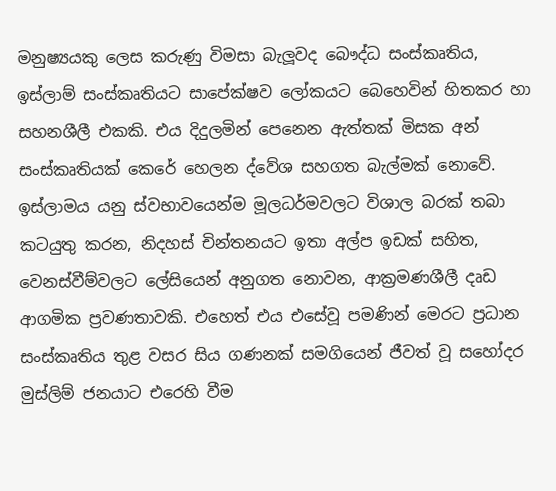මනුෂ්‍යයකු ලෙස කරුණු විමසා බැලූවද බෞද්ධ සංස්කෘතිය, ඉස්ලාම් සංස්කෘතියට සාපේක්ෂව ලෝකයට බෙහෙවින් හිතකර හා සහනශීලී එකකි. එය දිදුලමින් පෙනෙන ඇත්තක් මිසක අන් සංස්කෘතියක් කෙරේ හෙලන ද්වේශ සහගත බැල්මක් නොවේ. ඉස්ලාමය යනු ස්වභාවයෙන්ම මූලධර්මවලට විශාල බරක් තබා කටයුතු කරන, නිදහස් චින්තනයට ඉතා අල්ප ඉඩක් සහිත, වෙනස්වීම්වලට ලේසියෙන් අනුගත නොවන, ආක්‍රමණශීලී දෘඩ ආගමික ප්‍රවණතාවකි. එහෙත් එය එසේවූ පමණින් මෙරට ප්‍රධාන සංස්කෘතිය තුළ වසර සිය ගණනක් සමගියෙන් ජීවත් වූ සහෝදර මුස්ලිම් ජනයාට එරෙහි වීම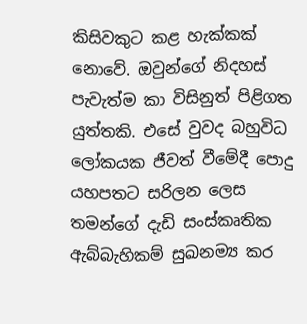කිසිවකුට කළ හැක්කක් නොවේ. ඔවුන්ගේ නිදහස් පැවැත්ම කා විසිනුත් පිළිගත යුත්තකි. එසේ වුවද බහුවිධ ලෝකයක ජීවත් වීමේදී පොදු යහපතට සරිලන ලෙස තමන්ගේ දැඩි සංස්කෘතික ඇබ්බැහිකම් සුඛනම්‍ය කර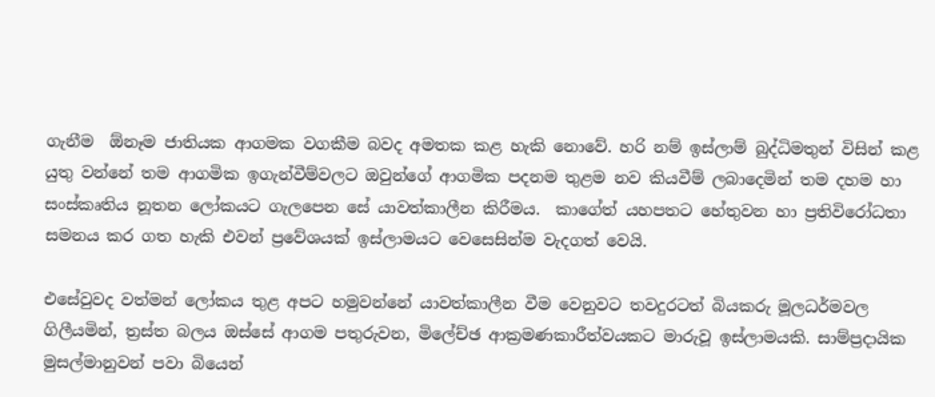ගැනීම  ඕනෑම ජාතියක ආගමක වගකීම බවද අමතක කළ හැකි නොවේ. හරි නම් ඉස්ලාම් බුද්ධිමතුන් විසින් කළ යුතු වන්නේ තම ආගමික ඉගැන්වීම්වලට ඔවුන්ගේ ආගමික පදනම තුළම නව කියවීම් ලබාදෙමින් තම දහම හා සංස්කෘතිය නූතන ලෝකයට ගැලපෙන සේ යාවත්කාලීන කිරීමය.  කාගේත් යහපතට හේතුවන හා ප්‍රතිවිරෝධතා සමනය කර ගත හැකි එවන් ප්‍රවේශයක් ඉස්ලාමයට වෙසෙසින්ම වැදගත් වෙයි.

එසේවුවද වත්මන් ලෝකය තුළ අපට හමුවන්නේ යාවත්කාලීන වීම වෙනුවට තවදුරටත් බියකරු මූලධර්මවල ගිලීයමින්, ත්‍රස්ත බලය ඔස්සේ ආගම පතුරුවන, මිලේච්ඡ ආක්‍රමණකාරීත්වයකට මාරුවූ ඉස්ලාමයකි. සාම්ප්‍රදායික මුසල්මානුවන් පවා බියෙන්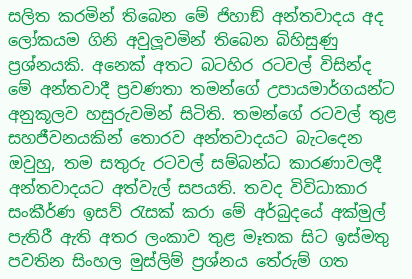සලිත කරමින් තිබෙන මේ ජිහාඞ් අන්තවාදය අද ලෝකයම ගිනි අවුලූවමින් තිබෙන බිහිසුණු ප්‍රශ්නයකි. අනෙක් අතට බටහිර රටවල් විසින්ද මේ අන්තවාදී ප්‍රවණතා තමන්ගේ උපායමාර්ගයන්ට අනුකූලව හසුරුවමින් සිටිති. තමන්ගේ රටවල් තුළ සහජීවනයකින් තොරව අන්තවාදයට බැටදෙන ඔවුහු, තම සතුරු රටවල් සම්බන්ධ කාරණාවලදී අන්තවාදයට අත්වැල් සපයති. තවද විවිධාකාර සංකීර්ණ ඉසව් රැසක් කරා මේ අර්බුදයේ අක්මුල් පැතිරී ඇති අතර ලංකාව තුළ මෑතක සිට ඉස්මතු පවතින සිංහල මුස්ලිම් ප්‍රශ්නය තේරුම් ගත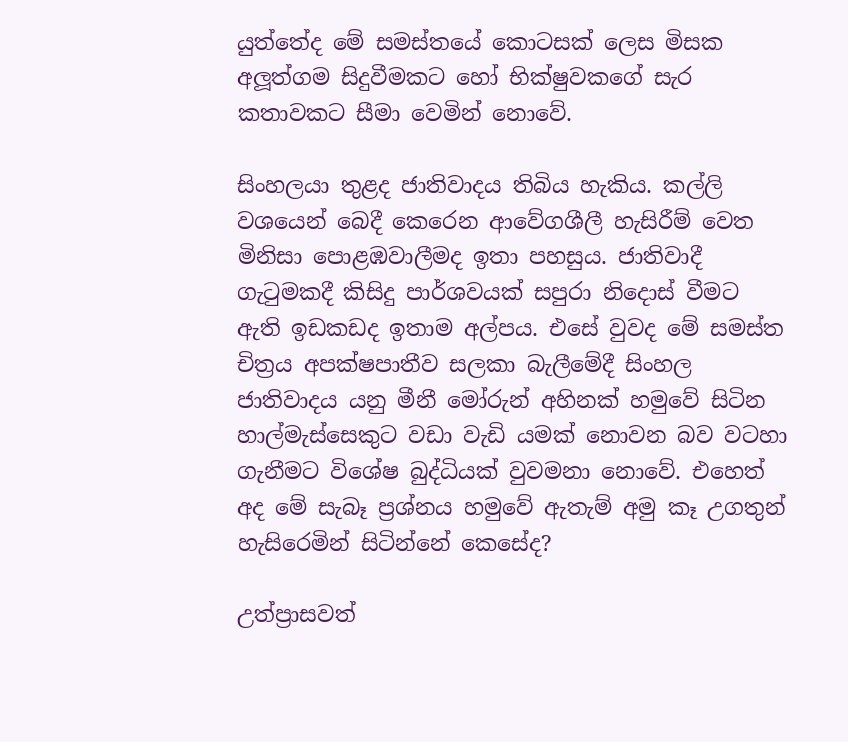යුත්තේද මේ සමස්තයේ කොටසක් ලෙස මිසක අලූත්ගම සිදුවීමකට හෝ භික්ෂුවකගේ සැර කතාවකට සීමා වෙමින් නොවේ.

සිංහලයා තුළද ජාතිවාදය තිබිය හැකිය. කල්ලි වශයෙන් බෙදී කෙරෙන ආවේගශීලී හැසිරීම් වෙත මිනිසා පොළඹවාලීමද ඉතා පහසුය. ජාතිවාදී ගැටුමකදී කිසිදු පාර්ශවයක් සපුරා නිදොස් වීමට ඇති ඉඩකඩද ඉතාම අල්පය. එසේ වුවද මේ සමස්ත චිත්‍රය අපක්ෂපාතීව සලකා බැලීමේදී සිංහල ජාතිවාදය යනු මීනී මෝරුන් අහිනක් හමුවේ සිටින හාල්මැස්සෙකුට වඩා වැඩි යමක් නොවන බව වටහා ගැනීමට විශේෂ බුද්ධියක් වුවමනා නොවේ. එහෙත් අද මේ සැබෑ ප්‍රශ්නය හමුවේ ඇතැම් අමු කෑ උගතුන් හැසිරෙමින් සිටින්නේ කෙසේද?

උත්ප්‍රාසවත්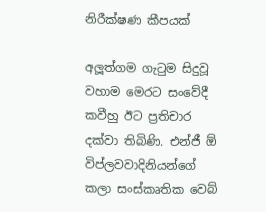නිරීක්ෂණ කීපයක්

අලූත්ගම ගැටුම සිදුවූ වහාම මෙරට සංවේදී කවීහු ඊට ප්‍රතිචාර දක්වා තිබිණි. එන්ජී ඕ  විප්ලවවාදිනියන්ගේ කලා සංස්කෘතික වෙබ්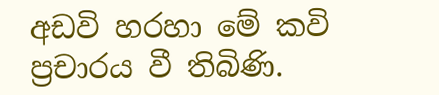අඩවි හරහා මේ කවි ප්‍රචාරය වී තිබිණි.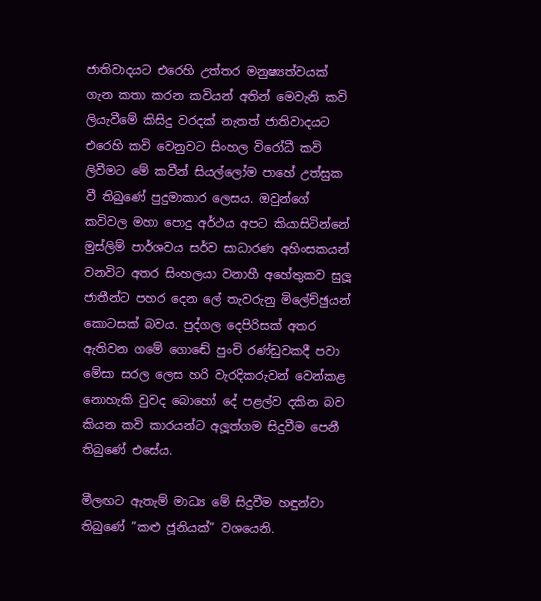ජාතිවාදයට එරෙහි උත්තර මනුෂ්‍යත්වයක් ගැන කතා කරන කවියන් අතින් මෙවැනි කවි ලියැවීමේ කිසිදු වරදක් නැතත් ජාතිවාදයට එරෙහි කවි වෙනුවට සිංහල විරෝධී කවි ලිවීමට මේ කවීන් සියල්ලෝම පාහේ උත්සුක වී තිබුණේ පුදුමාකාර ලෙසය. ඔවුන්ගේ කවිවල මහා පොදු අර්ථය අපට කියාසිටින්නේ මුස්ලිම් පාර්ශවය සර්ව සාධාරණ අහිංසකයන් වනවිට අතර සිංහලයා වනාහී අහේතුකව සුලූ ජාතීන්ට පහර දෙන ලේ තැවරුනු මිලේච්ඡුයන් කොටසක් බවය. පුද්ගල දෙපිරිසක් අතර ඇතිවන ගමේ ගොඬේ පුංචි රණ්ඩුවකදී පවා මේසා සරල ලෙස හරි වැරදිකරුවන් වෙන්කළ නොහැකි වුවද බොහෝ දේ පළල්ව දකින බව කියන කවි කාරයන්ට අලූත්ගම සිදුවීම පෙනී තිබුණේ එසේය.

මීලඟට ඇතැම් මාධ්‍ය මේ සිදුවීම හඳුන්වා තිබුණේ ”කළු ජූනියක්” වශයෙනි.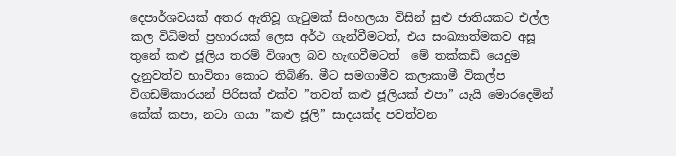දෙපාර්ශවයක් අතර ඇතිවූ ගැටුමක් සිංහලයා විසින් සුළු ජාතියකට එල්ල කල විධිමත් ප්‍රහාරයක් ලෙස අර්ථ ගැන්වීමටත්, එය සංඛ්‍යාත්මකව අසූ තුනේ කළු ජූලිය තරම් විශාල බව හැඟවීමටත්  මේ තක්කඩි යෙදුම දැනුවත්ව භාවිතා කොට තිබිණි. මීට සමගාමීව කලාකාමී විකල්ප විගඩම්කාරයන් පිරිසක් එක්ව ”තවත් කළු ජූලියක් එපා” යැයි මොරදෙමින් කේක් කපා, නටා ගයා ”කළු ජූලි” සාදයක්ද පවත්වන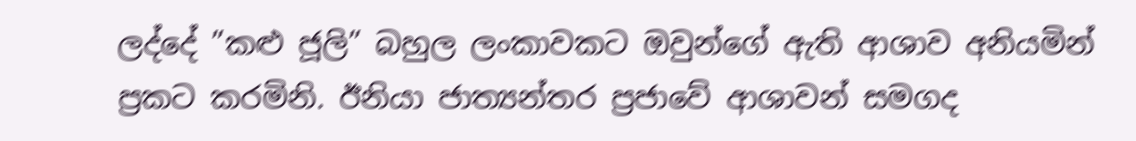ලද්දේ ”කළු ජූලි” බහුල ලංකාවකට ඔවුන්ගේ ඇති ආශාව අනියමින් ප්‍රකට කරමිනි. ඊනියා ජාත්‍යන්තර ප්‍රජාවේ ආශාවන් සමගද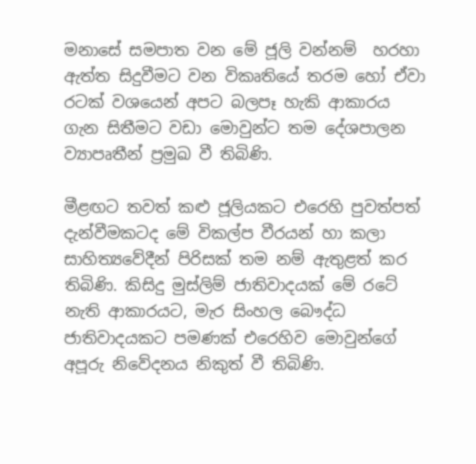මනාසේ සමපාත වන මේ ජූලි වන්නම්  හරහා ඇත්ත සිදුවීමට වන විකෘතියේ තරම හෝ ඒවා රටක් වශයෙන් අපට බලපෑ හැකි ආකාරය ගැන සිතීමට වඩා මොවුන්ට තම දේශපාලන ව්‍යාපෘතීන් ප්‍රමුඛ වී තිබිණි.

මීළඟට තවත් කළු ජූලියකට එරෙහි පුවත්පත් දැන්වීමකටද මේ විකල්ප වීරයන් හා කලා සාහිත්‍යවේදීන් පිරිසක් තම නම් ඇතුළත් කර තිබිණි. කිසිදු මුස්ලිම් ජාතිවාදයක් මේ රටේ නැති ආකාරයට, මැර සිංහල බෞද්ධ ජාතිවාදයකට පමණක් එරෙහිව මොවුන්ගේ අපූරු නිවේදනය නිකුත් වී තිබිණි.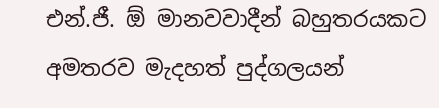එන්.ජී. ඕ මානවවාදීන් බහුතරයකට අමතරව මැදහත් පුද්ගලයන්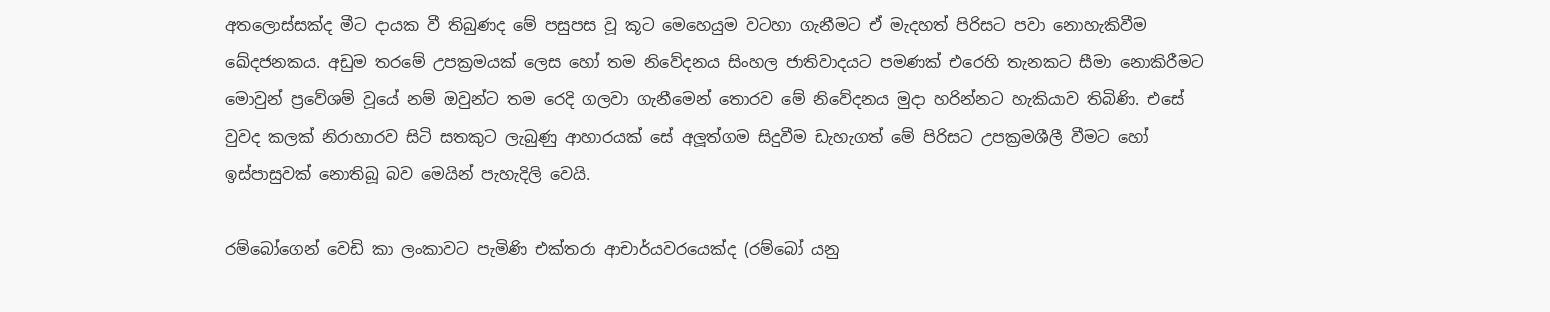අතලොස්සක්ද මීට දායක වී තිබුණද මේ පසුපස වූ කූට මෙහෙයුම වටහා ගැනීමට ඒ මැදහත් පිරිසට පවා නොහැකිවීම ඛේදජනකය. අඩුම තරමේ උපක්‍රමයක් ලෙස හෝ තම නිවේදනය සිංහල ජාතිවාදයට පමණක් එරෙහි තැනකට සීමා නොකිරීමට මොවුන් ප්‍රවේශම් වූයේ නම් ඔවුන්ට තම රෙදි ගලවා ගැනීමෙන් තොරව මේ නිවේදනය මුදා හරින්නට හැකියාව තිබිණි. එසේ වුවද කලක් නිරාහාරව සිටි සතකුට ලැබුණු ආහාරයක් සේ අලූත්ගම සිදුවීම ඩැහැගත් මේ පිරිසට උපක්‍රමශීලී වීමට හෝ ඉස්පාසුවක් නොතිබූ බව මෙයින් පැහැදිලි වෙයි.

රම්බෝගෙන් වෙඩි කා ලංකාවට පැමිණි එක්තරා ආචාර්යවරයෙක්ද (රම්බෝ යනු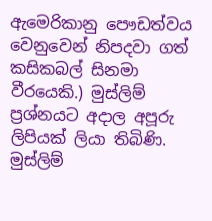ඇමෙරිකානු පෞඩත්වය වෙනුවෙන් නිපදවා ගත් කසිකබල් සිනමා වීරයෙකි.) මුස්ලිම් ප්‍රශ්නයට අදාල අපූරු ලිපියක් ලියා තිබිණි. මුස්ලිම්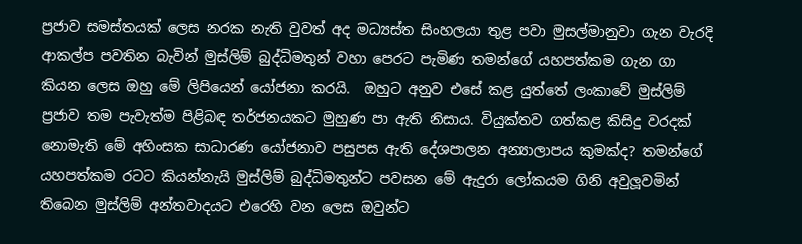ප්‍රජාව සමස්තයක් ලෙස නරක නැති වුවත් අද මධ්‍යස්ත සිංහලයා තුළ පවා මුසල්මානුවා ගැන වැරදි ආකල්ප පවතින බැවින් මුස්ලිම් බුද්ධිමතුන් වහා පෙරට පැමිණ තමන්ගේ යහපත්කම ගැන ගා කියන ලෙස ඔහු මේ ලිපියෙන් යෝජනා කරයි.  ඔහුට අනුව එසේ කළ යුත්තේ ලංකාවේ මුස්ලිම් ප්‍රජාව තම පැවැත්ම පිළිබඳ තර්ජනයකට මුහුණ පා ඇති නිසාය. වියුක්තව ගත්කළ කිසිදු වරදක් නොමැති මේ අහිංසක සාධාරණ යෝජනාව පසුපස ඇති දේශපාලන අන්‍යාලාපය කුමක්ද? තමන්ගේ යහපත්කම රටට කියන්නැයි මුස්ලිම් බුද්ධිමතුන්ට පවසන මේ ඇදුරා ලෝකයම ගිනි අවුලූවමින් තිබෙන මුස්ලිම් අන්තවාදයට එරෙහි වන ලෙස ඔවුන්ට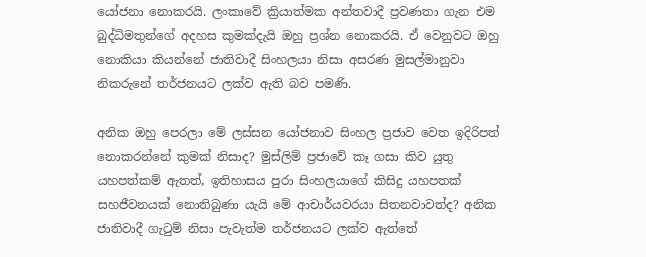යෝජනා නොකරයි. ලංකාවේ ක්‍රියාත්මක අන්තවාදී ප්‍රවණතා ගැන එම බුද්ධිමතුන්ගේ අදහස කුමක්දැයි ඔහු ප්‍රශ්න නොකරයි. ඒ වෙනුවට ඔහු නොකියා කියන්නේ ජාතිවාදී සිංහලයා නිසා අසරණ මුසල්මානුවා නිකරුනේ තර්ජනයට ලක්ව ඇති බව පමණි.

අනික ඔහු පෙරලා මේ ලස්සන යෝජනාව සිංහල ප්‍රජාව වෙත ඉදිරිපත් නොකරන්නේ කුමක් නිසාද? මුස්ලිම් ප්‍රජාවේ කෑ ගසා කිව යුතු යහපත්කම් ඇතත්, ඉතිහාසය පුරා සිංහලයාගේ කිසිදු යහපතක් සහජීවනයක් නොතිබුණා යැයි මේ ආචාර්යවරයා සිතනවාවත්ද? අනික ජාතිවාදී ගැටුම් නිසා පැවැත්ම තර්ජනයට ලක්ව ඇත්තේ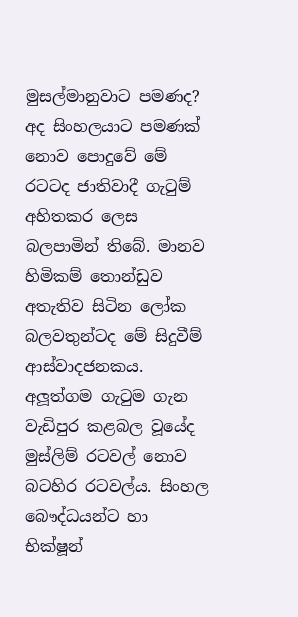මුසල්මානුවාට පමණද? අද සිංහලයාට පමණක් නොව පොදුවේ මේ රටටද ජාතිවාදී ගැටුම් අහිතකර ලෙස බලපාමින් තිබේ. මානව හිමිකම් තොන්ඩුව අතැතිව සිටින ලෝක බලවතුන්ටද මේ සිදුවීම් ආස්වාදජනකය. අලූත්ගම ගැටුම ගැන වැඩිපුර කළබල වූයේද මුස්ලිම් රටවල් නොව බටහිර රටවල්ය. සිංහල බෞද්ධයන්ට හා භික්ෂූන්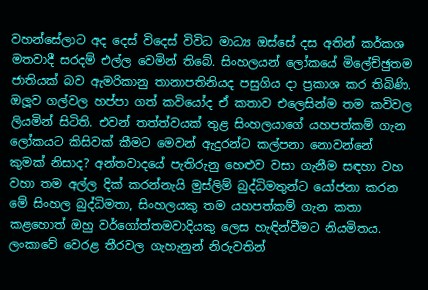වහන්සේලාට අද දෙස් විදෙස් විවිධ මාධ්‍ය ඔස්සේ දස අතින් කර්කශ මතවාදී සරදම් එල්ල වෙමින් තිබේ. සිංහලයන් ලෝකයේ මිලේච්ඡුතම ජාතියක් බව ඇමරිකානු තානාපතිනියද පසුගිය දා ප්‍රකාශ කර තිබිණි. ඔලූව ගල්වල හප්පා ගත් කවියෝද ඒ කතාව එලෙසින්ම තම කවිවල ලියමින් සිටිති. එවන් තත්ත්වයක් තුළ සිංහලයාගේ යහපත්කම් ගැන ලෝකයට කිසිවක් කීමට මෙවන් ඇදුරන්ට කල්පනා නොවන්නේ කුමක් නිසාද? අන්තවාදයේ පැතිරුනු හෙළුව වසා ගැනීම සඳහා වහ වහා තම අල්ල දික් කරන්නැයි මුස්ලිම් බුද්ධිමතුන්ට යෝජනා කරන මේ සිංහල බුද්ධිමතා, සිංහලයකු තම යහපත්කම් ගැන කතා කළහොත් ඔහු වර්ගෝත්තමවාදියකු ලෙස හැඳින්වීමට නියමිතය. ලංකාවේ වෙරළ තීරවල ගැහැනුන් නිරුවතින්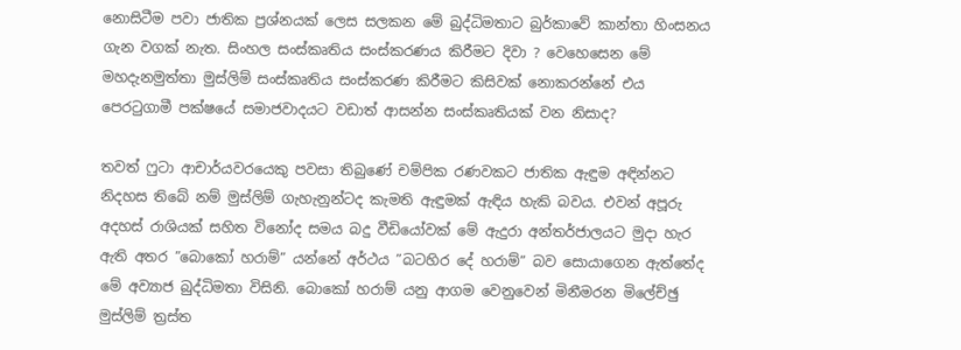නොසිටීම පවා ජාතික ප්‍රශ්නයක් ලෙස සලකන මේ බුද්ධිමතාට බුර්කාවේ කාන්තා හිංසනය ගැන වගක් නැත. සිංහල සංස්කෘතිය සංස්කරණය කිරීමට දිවා ? වෙහෙසෙන මේ මහදැනමුත්තා මුස්ලිම් සංස්කෘතිය සංස්කරණ කිරීමට කිසිවක් නොකරන්නේ එය පෙරටුගාමී පක්ෂයේ සමාජවාදයට වඩාත් ආසන්න සංස්කෘතියක් වන නිසාද?

තවත් ෆුටා ආචාර්යවරයෙකු පවසා තිබුණේ චම්පික රණවකට ජාතික ඇඳුම අඳින්නට නිදහස තිබේ නම් මුස්ලිම් ගැහැනුන්ටද කැමති ඇඳුමක් ඇඳිය හැකි බවය. එවන් අපූරු අදහස් රාශියක් සහිත විනෝද සමය බදු වීඩියෝවක් මේ ඇදුරා අන්තර්ජාලයට මුදා හැර ඇති අතර ”බොකෝ හරාම්” යන්නේ අර්ථය ”බටහිර දේ හරාම්” බව සොයාගෙන ඇත්තේද මේ අව්‍යාජ බුද්ධිමතා විසිනි. බොකෝ හරාම් යනු ආගම වෙනුවෙන් මිනීමරන මිලේච්ඡු මුස්ලිම් ත්‍රස්ත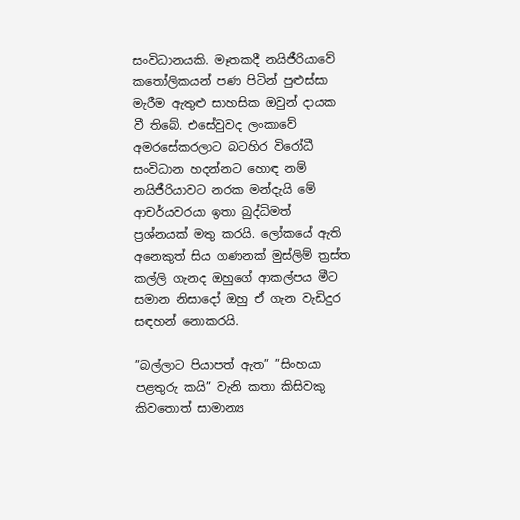සංවිධානයකි. මෑතකදී නයිජීරියාවේ කතෝලිකයන් පණ පිටින් පුළුස්සා මැරීම ඇතුළු සාහසික ඔවුන් දායක වී තිබේ. එසේවුවද ලංකාවේ අමරසේකරලාට බටහිර විරෝධී සංවිධාන හදන්නට හොඳ නම් නයිජීරියාවට නරක මන්දැයි මේ ආචර්යවරයා ඉතා බුද්ධිමත්  ප්‍රශ්නයක් මතු කරයි. ලෝකයේ ඇති අනෙකුත් සිය ගණනක් මුස්ලිම් ත්‍රස්ත කල්ලි ගැනද ඔහුගේ ආකල්පය මීට සමාන නිසාදෝ ඔහු ඒ ගැන වැඩිදුර සඳහන් නොකරයි.

”බල්ලාට පියාපත් ඇත” ”සිංහයා පළතුරු කයි” වැනි කතා කිසිවකු කිවතොත් සාමාන්‍ය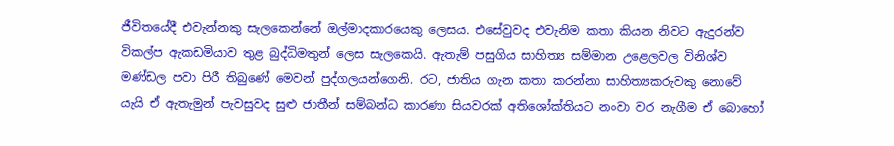ජීවිතයේදී එවැන්නකු සැලකෙන්නේ ඔල්මාදකාරයෙකු ලෙසය. එසේවුවද එවැනිම කතා කියන නිවට ඇදුරන්ව විකල්ප ඇකඩමියාව තුළ බුද්ධිමතුන් ලෙස සැලකෙයි. ඇතැම් පසුගිය සාහිත්‍ය සම්මාන උළෙලවල විනිශ්ව මණ්ඩල පවා පිරී තිබුණේ මෙවන් පුද්ගලයන්ගෙනි. රට, ජාතිය ගැන කතා කරන්නා සාහිත්‍යකරුවකු නොවේ යැයි ඒ ඇතැමුන් පැවසුවද සුළු ජාතීන් සම්බන්ධ කාරණා සියවරක් අතිශෝක්තියට නංවා වර නැගීම ඒ බොහෝ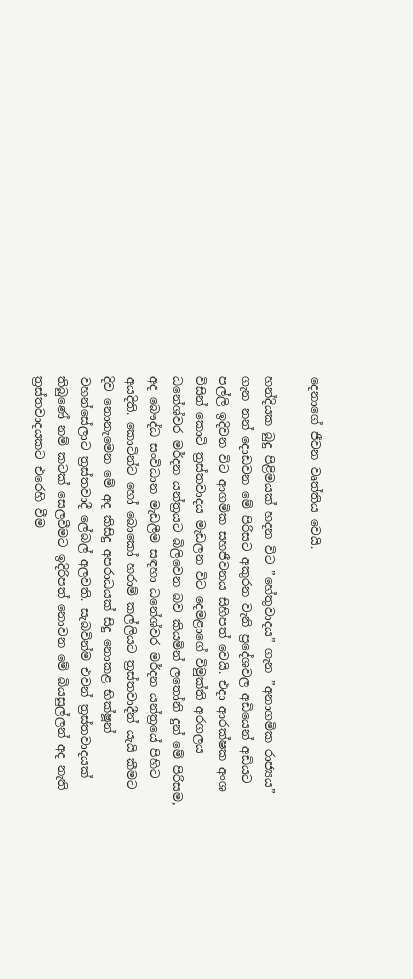දෙනාගේ ජීවන වෘත්තිය වෙයි.

හන්දියක බුදු පිළිමයක් හදන විට ”හේතුවාදය” ගැන ”අනාගමික රාජ්‍යය” ගැන නන් දොඩවන මේ පිරිසට අකුරන වැනි ප්‍රදේශවල අඩියෙන් අඩියට පල්ලි ඉදිවන විට ආගමික සහජීවනය සිහිපත් වෙයි. එදා ආරක්ෂක අංශ විසින් කොටි ත්‍රස්තවාදය මැඩලන විට දෙමළාගේ විමුක්ති අරගලය ධනේශ්වර මර්දන යන්ත්‍රයට බිලිවෙන බව කියමින් ලතෝනි දුන් මේ පිරිසම, අද බෞද්ධ සංවිධාන මැඩලීම සඳහා ධනේශ්වර මර්දන යන්ත්‍රයේ පිහිට අයදිති. කොටින්ට හෝ බොකෝ හරාම් කල්ලියට ත්‍රස්තවාදීන් යැයි කීමට දිව නොනැමෙන මේ අද කිසිදු අපරාධයක් සිදු නොකළ භික්ෂූන් වහන්සේලාට ත්‍රස්තවාදී ලේබල් අලවති. සැබවින්ම එවන් ත්‍රස්තවාදයක් තිබුණේ නම් කටක් සෙලවීමට ඉදිරිපත් නොවන මේ බියසුල්ලන් අද නැති ත්‍රස්තවාදයකට එරෙහි වීම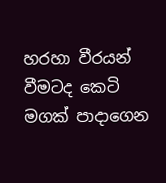හරහා වීරයන් වීමටද කෙටි මගක් පාදාගෙන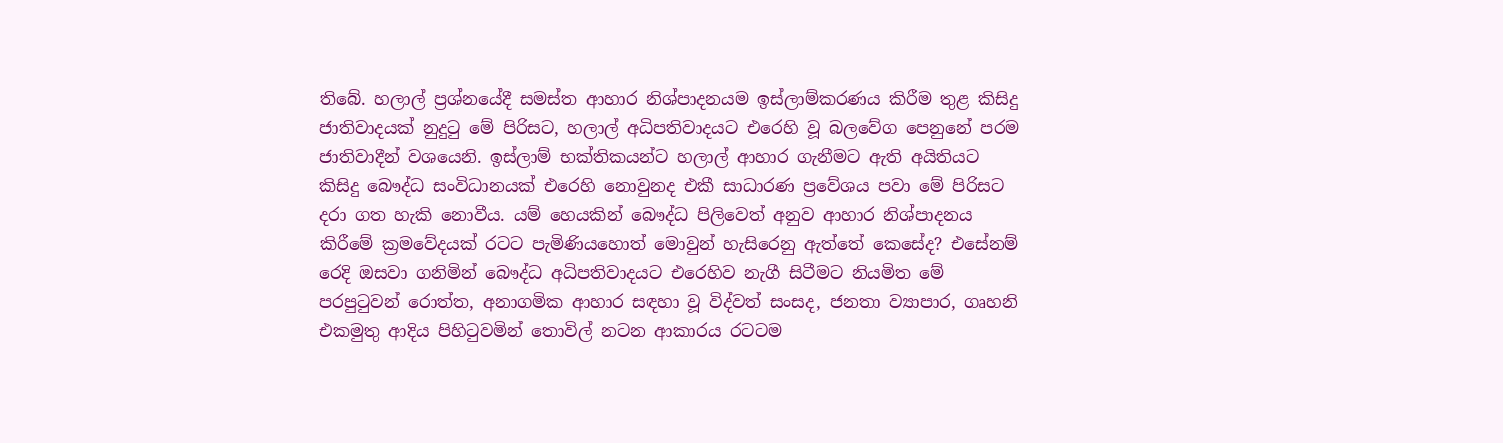තිබේ. හලාල් ප්‍රශ්නයේදී සමස්ත ආහාර නිශ්පාදනයම ඉස්ලාම්කරණය කිරීම තුළ කිසිදු ජාතිවාදයක් නුදුටු මේ පිරිසට, හලාල් අධිපතිවාදයට එරෙහි වූ බලවේග පෙනුනේ පරම ජාතිවාදීන් වශයෙනි. ඉස්ලාම් භක්තිකයන්ට හලාල් ආහාර ගැනීමට ඇති අයිතියට කිසිදු බෞද්ධ සංවිධානයක් එරෙහි නොවුනද එකී සාධාරණ ප්‍රවේශය පවා මේ පිරිසට දරා ගත හැකි නොවීය. යම් හෙයකින් බෞද්ධ පිලිවෙත් අනුව ආහාර නිශ්පාදනය කිරීමේ ක්‍රමවේදයක් රටට පැමිණියහොත් මොවුන් හැසිරෙනු ඇත්තේ කෙසේද? එසේනම් රෙදි ඔසවා ගනිමින් බෞද්ධ අධිපතිවාදයට එරෙහිව නැගී සිටීමට නියමිත මේ පරපුටුවන් රොත්ත, අනාගමික ආහාර සඳහා වූ විද්වත් සංසද, ජනතා ව්‍යාපාර, ගෘහනි එකමුතු ආදිය පිහිටුවමින් තොවිල් නටන ආකාරය රටටම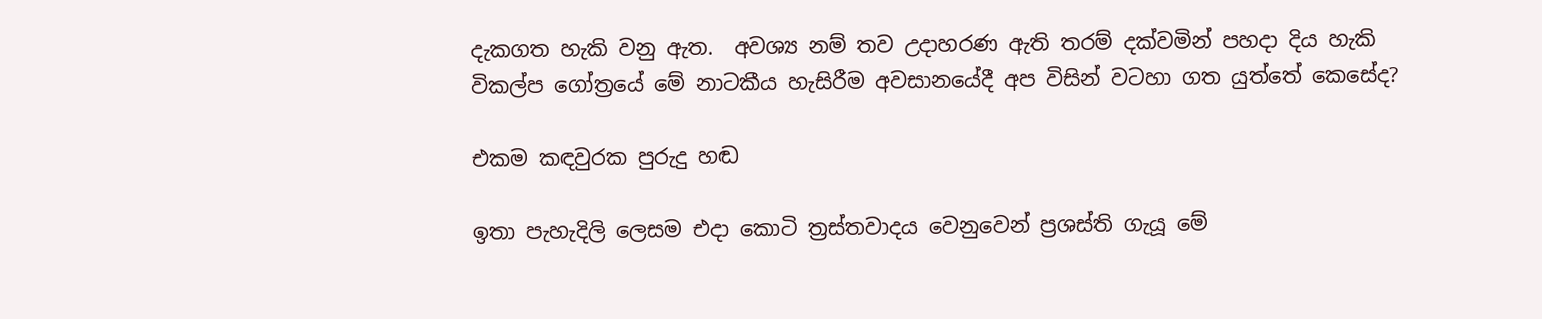දැකගත හැකි වනු ඇත.  අවශ්‍ය නම් තව උදාහරණ ඇති තරම් දක්වමින් පහදා දිය හැකි විකල්ප ගෝත්‍රයේ මේ නාටකීය හැසිරීම අවසානයේදී අප විසින් වටහා ගත යුත්තේ කෙසේද?

එකම කඳවුරක පුරුදු හඬ

ඉතා පැහැදිලි ලෙසම එදා කොටි ත්‍රස්තවාදය වෙනුවෙන් ප්‍රශස්ති ගැයූ මේ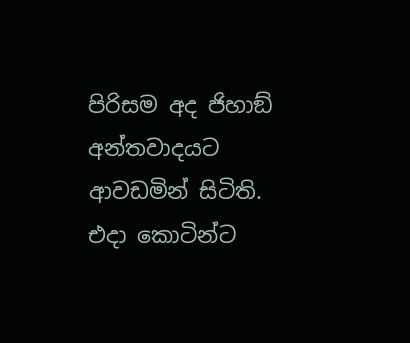පිරිසම අද ජිහාඞ් අන්තවාදයට ආවඩමින් සිටිති. එදා කොටින්ට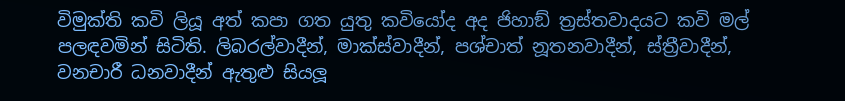විමුක්ති කවි ලියූ අත් කපා ගත යුතු කවියෝද අද ජිහාඞ් ත්‍රස්තවාදයට කවි මල් පලඳවමින් සිටිති. ලිබරල්වාදීන්, මාක්ස්වාදීන්, පශ්චාත් නූතනවාදීන්, ස්ත්‍රීවාදීන්, වනචාරී ධනවාදීන් ඇතුළු සියලූ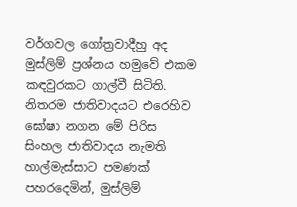වර්ගවල ගෝත්‍රවාදීහු අද මුස්ලිම් ප්‍රශ්නය හමුවේ එකම කඳවුරකට ගාල්වී සිටිති. නිතරම ජාතිවාදයට එරෙහිව ඝෝෂා නගන මේ පිරිස සිංහල ජාතිවාදය නැමති හාල්මැස්සාට පමණක් පහරදෙමින්, මුස්ලිම්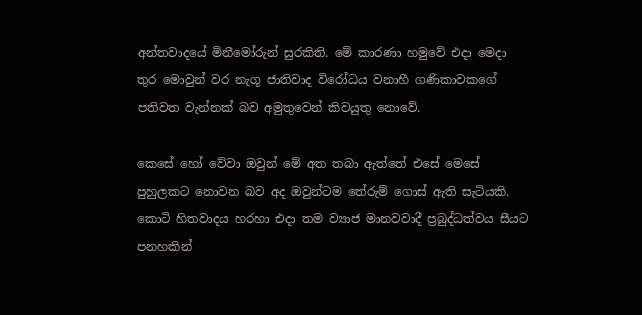අන්තවාදයේ මිනීමෝරුන් සුරකිති. මේ කාරණා හමුවේ එදා මෙදා තුර මොවුන් වර නැගූ ජාතිවාද විරෝධය වනාහී ගණිකාවකගේ පතිවත වැන්නක් බව අමුතුවෙන් කිවයුතු නොවේ.

කෙසේ හෝ වේවා ඔවුන් මේ අත තබා ඇත්තේ එසේ මෙසේ පුහුලකට නොවන බව අද ඔවුන්ටම තේරුම් ගොස් ඇති සැටියකි. කොටි හිතවාදය හරහා එදා තම ව්‍යාජ මානවවාදී ප්‍රබුද්ධත්වය සීයට පනහකින්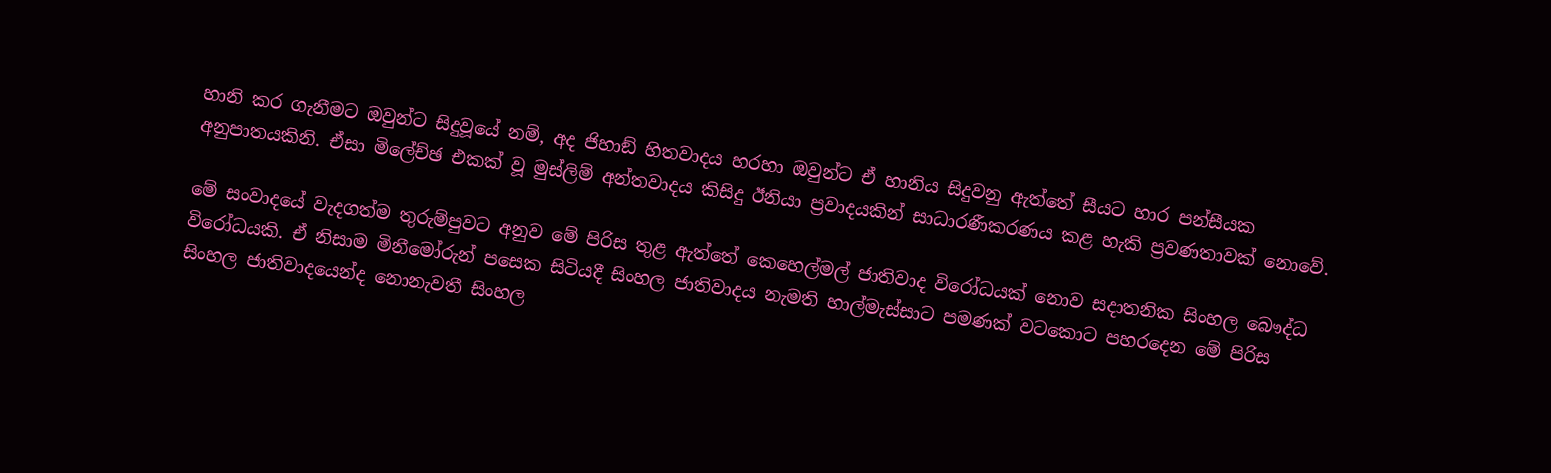හානි කර ගැනීමට ඔවුන්ට සිදුවූයේ නම්, අද ජිහාඞ් හිතවාදය හරහා ඔවුන්ට ඒ හානිය සිදුවනු ඇත්තේ සීයට හාර පන්සීයක අනුපාතයකිනි. ඒසා මිලේච්ඡ එකක් වූ මුස්ලිම් අන්තවාදය කිසිදු ඊනියා ප්‍රවාදයකින් සාධාරණීකරණය කළ හැකි ප්‍රවණතාවක් නොවේ.

මේ සංවාදයේ වැදගත්ම තුරුම්පුවට අනුව මේ පිරිස තුළ ඇත්තේ කෙහෙල්මල් ජාතිවාද විරෝධයක් නොව සදාතනික සිංහල බෞද්ධ විරෝධයකි. ඒ නිසාම මිනීමෝරුන් පසෙක සිටියදී සිංහල ජාතිවාදය නැමති හාල්මැස්සාට පමණක් වටකොට පහරදෙන මේ පිරිස සිංහල ජාතිවාදයෙන්ද නොනැවතී සිංහල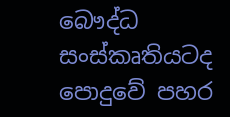බෞද්ධ සංස්කෘතියටද පොදුවේ පහර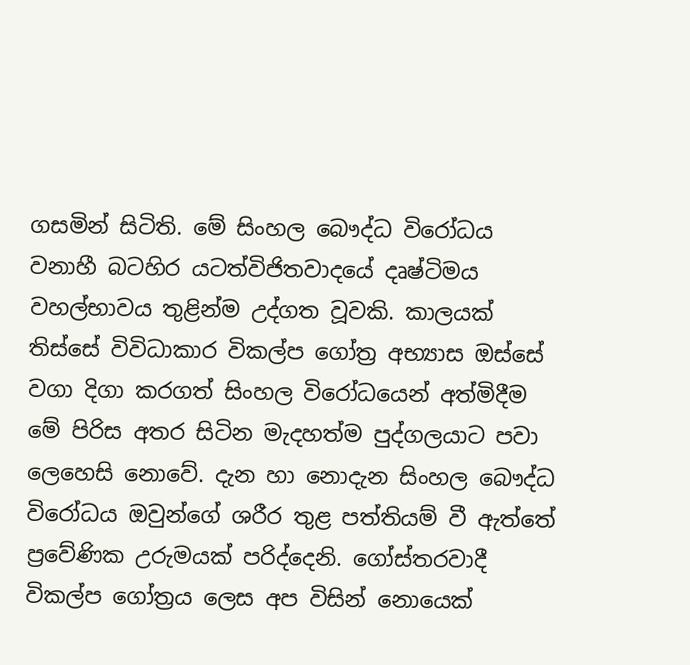ගසමින් සිටිති. මේ සිංහල බෞද්ධ විරෝධය වනාහී බටහිර යටත්විජිතවාදයේ දෘෂ්ටිමය වහල්භාවය තුළින්ම උද්ගත වූවකි. කාලයක් තිස්සේ විවිධාකාර විකල්ප ගෝත්‍ර අභ්‍යාස ඔස්සේ වගා දිගා කරගත් සිංහල විරෝධයෙන් අත්මිදීම මේ පිරිස අතර සිටින මැදහත්ම පුද්ගලයාට පවා ලෙහෙසි නොවේ. දැන හා නොදැන සිංහල බෞද්ධ විරෝධය ඔවුන්ගේ ශරීර තුළ පත්තියම් වී ඇත්තේ ප්‍රවේණික උරුමයක් පරිද්දෙනි. ගෝස්තරවාදී විකල්ප ගෝත්‍රය ලෙස අප විසින් නොයෙක්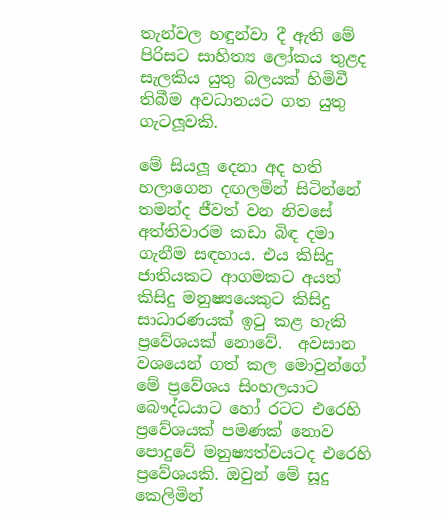තැන්වල හඳුන්වා දී ඇති මේ පිරිසට සාහිත්‍ය ලෝකය තුළද සැලකිය යුතු බලයක් හිමිවී තිබීම අවධානයට ගත යුතු ගැටලූවකි.

මේ සියලූ දෙනා අද හති හලාගෙන දඟලමින් සිටින්නේ තමන්ද ජීවත් වන නිවසේ අත්තිවාරම කඩා බිඳ දමා ගැනීම සඳහාය. එය කිසිදු ජාතියකට ආගමකට අයත් කිසිදු මනුෂ්‍යයෙකුට කිසිදු සාධාරණයක් ඉටු කළ හැකි ප්‍රවේශයක් නොවේ.  අවසාන වශයෙන් ගත් කල මොවුන්ගේ මේ ප්‍රවේශය සිංහලයාට බෞද්ධයාට හෝ රටට එරෙහි ප්‍රවේශයක් පමණක් නොව පොදුවේ මනුෂ්‍යත්වයටද එරෙහි ප්‍රවේශයකි. ඔවුන් මේ සූදු කෙලිමින්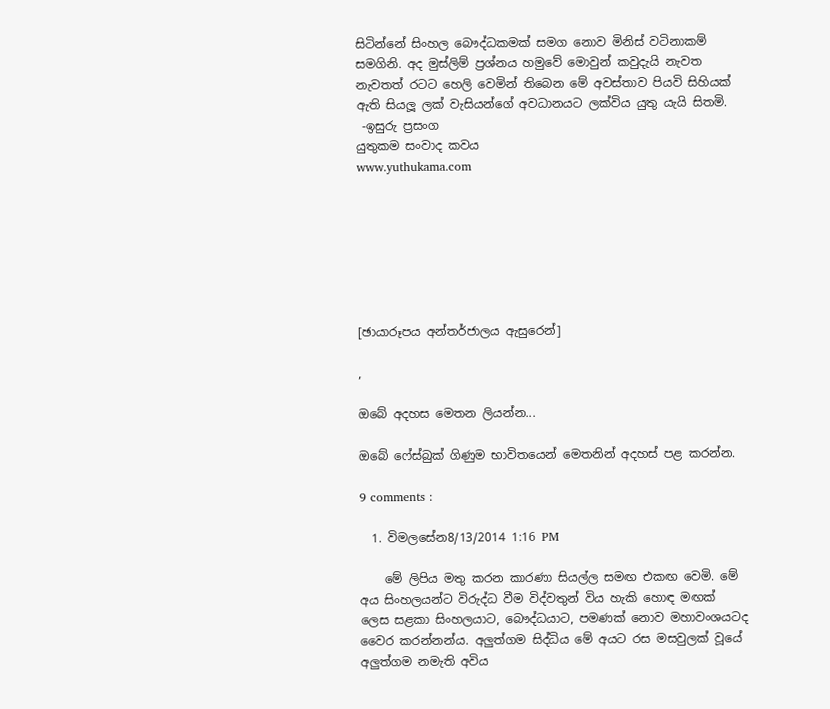සිටින්නේ සිංහල බෞද්ධකමක් සමග නොව මිනිස් වටිනාකම් සමගිනි. අද මුස්ලිම් ප්‍රශ්නය හමුවේ මොවුන් කවුදැයි නැවත නැවතත් රටට හෙලි වෙමින් තිබෙන මේ අවස්තාව පියවි සිහියක් ඇති සියලූ ලක් වැසියන්ගේ අවධානයට ලක්විය යුතු යැයි සිතමි.
 -ඉසුරු ප්‍රසංග
යුතුකම සංවාද කවය
www.yuthukama.com







[ඡායාරූපය අන්තර්ජාලය ඇසුරෙන්]

,

ඔබේ අදහස මෙතන ලියන්න...

ඔබේ ෆේස්බුක් ගිණුම භාවිතයෙන් මෙතනින් අදහස් පළ කරන්න.

9 comments :

  1. විමලසේන8/13/2014 1:16 PM

    මේ ලිපිය මතු කරන කාරණා සියල්ල සමඟ එකඟ වෙමි. මේ අය සිංහලයන්ට විරුද්ධ වීම විද්වතුන් විය හැකි හොඳ මඟක් ලෙස සළකා සිංහලයාට, බෞද්ධයාට, පමණක් නොව මහාවංශයටද වෛර කරන්නන්ය. අලුත්ගම සිද්ධිය මේ අයට රස මසවුලක් වූයේ අලුත්ගම නමැති අවිය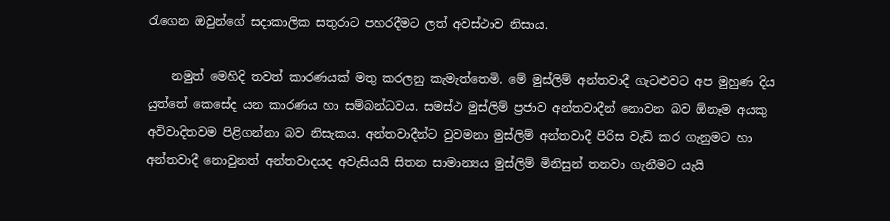රැගෙන ඔවුන්ගේ සදාකාලික සතුරාට පහරදීමට ලත් අවස්ථාව නිසාය.

    නමුත් මෙහිදි තවත් කාරණයක් මතු කරලනු කැමැත්තෙමි. මේ මුස්ලිම් අන්තවාදී ගැටළුවට අප මුහුණ දිය යුත්තේ කෙසේද යන කාරණය හා සම්බන්ධවය. සමස්ථ මුස්ලිම් ප්‍රජාව අන්තවාදීන් නොවන බව ඕනෑම අයකු අවිවාදිතවම පිළිගන්නා බව නිසැකය. අන්තවාදීන්ට වුවමනා මුස්ලිම් අන්තවාදී පිරිස වැඩි කර ගැනුමට හා අන්තවාදී නොවුනත් අන්තවාදයද අවැසියයි සිතන සාමාන්‍යය මුස්ලිම් මිනිසුන් තනවා ගැනීමට යැයි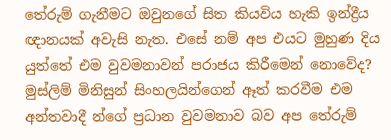තේරුම් ගැනීමට ඔවුනගේ සිත කියවිය හැකි ඉන්ද්‍රීය ඥානයක් අවැසි නැත. එසේ නම් අප එයට මුහුණ දිය යුත්තේ එම වුවමනාවන් පරාජය කිරීමෙන් නොවේද? මුස්ලිම් මිනිසුන් සිංහලයින්ගෙන් ඈත් කරවීම එම අන්තවාදී න්ගේ ප්‍රධාන වුවමනාව බව අප තේරුම්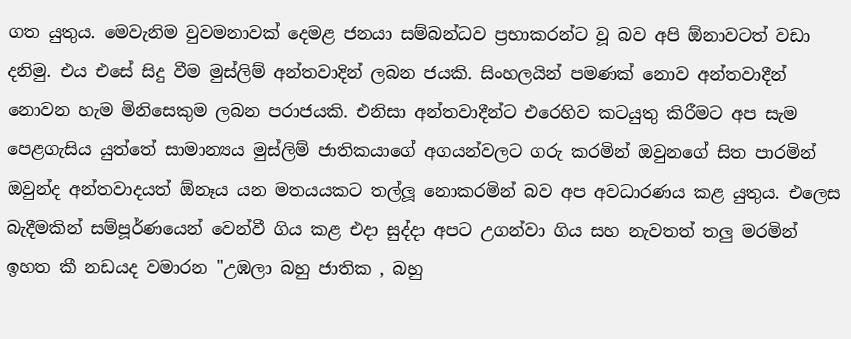ගත යුතුය. මෙවැනිම වුවමනාවක් දෙමළ ජනයා සම්බන්ධව ප්‍රභාකරන්ට වූ බව අපි ඕනාවටත් වඩා දනිමු. එය එසේ සිදු වීම මුස්ලිම් අන්තවාදින් ලබන ජයකි. සිංහලයින් පමණක් නොව අන්තවාදීන් නොවන හැම මිනිසෙකුම ලබන පරාජයකි. එනිසා අන්තවාදීන්ට එරෙහිව කටයුතු කිරීමට අප සැම පෙළගැසිය යුත්තේ සාමාන්‍යය මුස්ලිම් ජාතිකයාගේ අගයන්වලට ගරු කරමින් ඔවුනගේ සිත පාරමින් ඔවුන්ද අන්තවාදයත් ඕනෑය යන මතයයකට තල්ලූ නොකරමින් බව අප අවධාරණය කළ යුතුය. එලෙස බැදීමකින් සම්පූර්ණයෙන් වෙන්වී ගිය කළ එදා සුද්දා අපට උගන්වා ගිය සහ නැවතත් තලු මරමින් ඉහත කී නඩයද වමාරන "උඹලා බහු ජාතික , බහු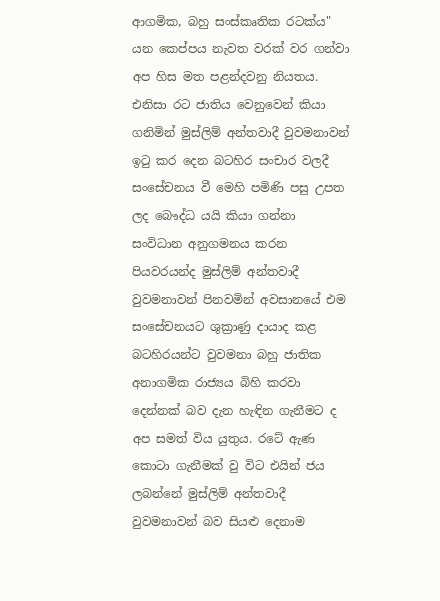ආගමික, බහු සංස්කෘතික රටක්ය" යන කෙප්පය නැවත වරක් වර ගන්වා අප හිස මත පළන්දවනු නියතය. එනිසා රට ජාතිය වෙනුවෙන් කියා ගනිමින් මුස්ලිම් අන්තවාදී වුවමනාවන් ඉටු කර දෙන බටහිර සංචාර වලදී සංසේචනය වී මෙහි පමිණි පසු උපත ලද බෞද්ධ යයි කියා ගන්නා සංවිධාන අනුගමනය කරන පියවරයන්ද මුස්ලිම් අන්තවාදී වුවමනාවන් පිනවමින් අවසානයේ එම සංසේචනයට ශුක්‍රාණු දායාද කළ බටහිරයන්ට වුවමනා බහු ජාතික අනාගමික රාජ්‍යය බිහි කරවා දෙන්නක් බව දැන හැඳින ගැනීමට ද අප සමත් විය යුතුය. රටේ ඇණ කොටා ගැනීමක් වු විට එයින් ජය ලබන්නේ මුස්ලිම් අන්තවාදී වුවමනාවන් බව සියළු දෙනාම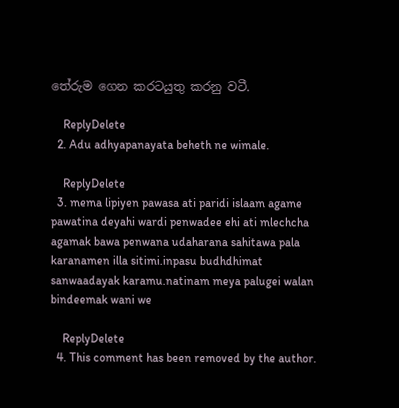තේරුම ගෙන කරටයුතු කරනු වටී.

    ReplyDelete
  2. Adu adhyapanayata beheth ne wimale.

    ReplyDelete
  3. mema lipiyen pawasa ati paridi islaam agame pawatina deyahi wardi penwadee ehi ati mlechcha agamak bawa penwana udaharana sahitawa pala karanamen illa sitimi.inpasu budhdhimat sanwaadayak karamu.natinam meya palugei walan bindeemak wani we

    ReplyDelete
  4. This comment has been removed by the author.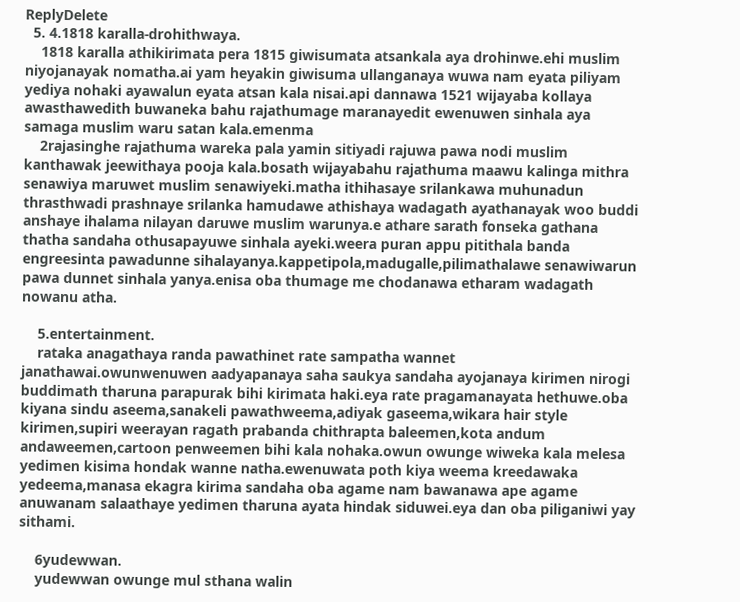ReplyDelete
  5. 4.1818 karalla-drohithwaya.
    1818 karalla athikirimata pera 1815 giwisumata atsankala aya drohinwe.ehi muslim niyojanayak nomatha.ai yam heyakin giwisuma ullanganaya wuwa nam eyata piliyam yediya nohaki ayawalun eyata atsan kala nisai.api dannawa 1521 wijayaba kollaya awasthawedith buwaneka bahu rajathumage maranayedit ewenuwen sinhala aya samaga muslim waru satan kala.emenma
    2rajasinghe rajathuma wareka pala yamin sitiyadi rajuwa pawa nodi muslim kanthawak jeewithaya pooja kala.bosath wijayabahu rajathuma maawu kalinga mithra senawiya maruwet muslim senawiyeki.matha ithihasaye srilankawa muhunadun thrasthwadi prashnaye srilanka hamudawe athishaya wadagath ayathanayak woo buddi anshaye ihalama nilayan daruwe muslim warunya.e athare sarath fonseka gathana thatha sandaha othusapayuwe sinhala ayeki.weera puran appu pitithala banda engreesinta pawadunne sihalayanya.kappetipola,madugalle,pilimathalawe senawiwarun pawa dunnet sinhala yanya.enisa oba thumage me chodanawa etharam wadagath nowanu atha.

    5.entertainment.
    rataka anagathaya randa pawathinet rate sampatha wannet janathawai.owunwenuwen aadyapanaya saha saukya sandaha ayojanaya kirimen nirogi buddimath tharuna parapurak bihi kirimata haki.eya rate pragamanayata hethuwe.oba kiyana sindu aseema,sanakeli pawathweema,adiyak gaseema,wikara hair style kirimen,supiri weerayan ragath prabanda chithrapta baleemen,kota andum andaweemen,cartoon penweemen bihi kala nohaka.owun owunge wiweka kala melesa yedimen kisima hondak wanne natha.ewenuwata poth kiya weema kreedawaka yedeema,manasa ekagra kirima sandaha oba agame nam bawanawa ape agame anuwanam salaathaye yedimen tharuna ayata hindak siduwei.eya dan oba piliganiwi yay sithami.

    6yudewwan.
    yudewwan owunge mul sthana walin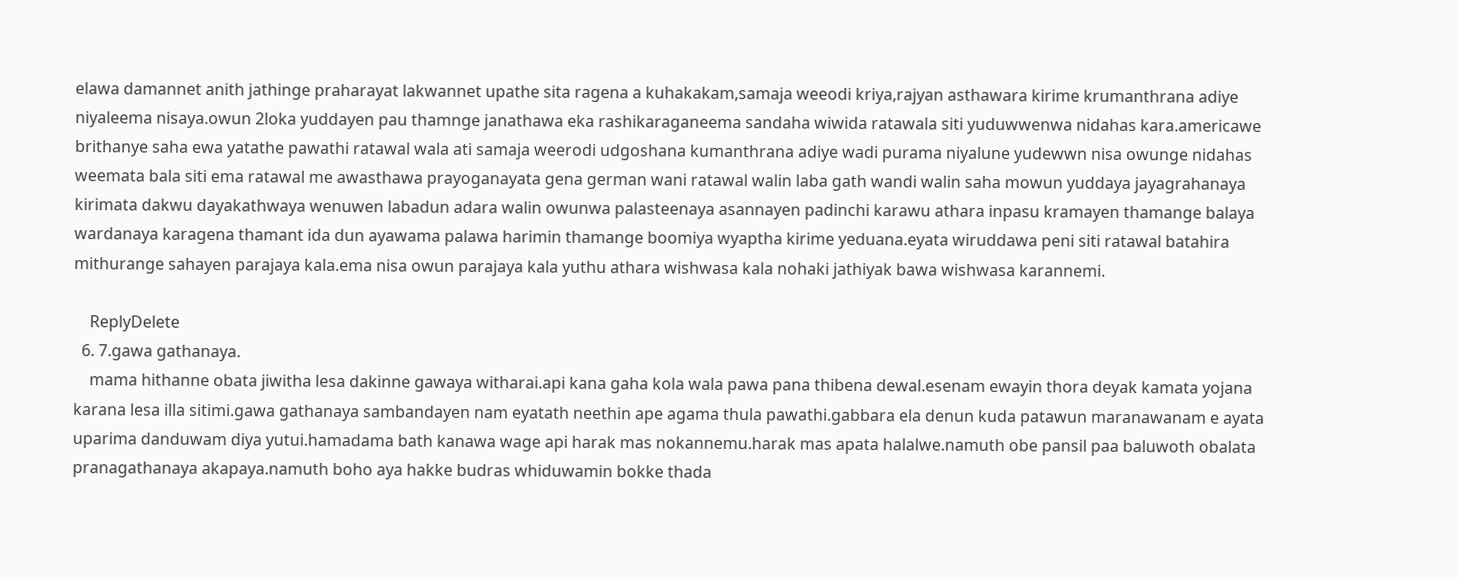elawa damannet anith jathinge praharayat lakwannet upathe sita ragena a kuhakakam,samaja weeodi kriya,rajyan asthawara kirime krumanthrana adiye niyaleema nisaya.owun 2loka yuddayen pau thamnge janathawa eka rashikaraganeema sandaha wiwida ratawala siti yuduwwenwa nidahas kara.americawe brithanye saha ewa yatathe pawathi ratawal wala ati samaja weerodi udgoshana kumanthrana adiye wadi purama niyalune yudewwn nisa owunge nidahas weemata bala siti ema ratawal me awasthawa prayoganayata gena german wani ratawal walin laba gath wandi walin saha mowun yuddaya jayagrahanaya kirimata dakwu dayakathwaya wenuwen labadun adara walin owunwa palasteenaya asannayen padinchi karawu athara inpasu kramayen thamange balaya wardanaya karagena thamant ida dun ayawama palawa harimin thamange boomiya wyaptha kirime yeduana.eyata wiruddawa peni siti ratawal batahira mithurange sahayen parajaya kala.ema nisa owun parajaya kala yuthu athara wishwasa kala nohaki jathiyak bawa wishwasa karannemi.

    ReplyDelete
  6. 7.gawa gathanaya.
    mama hithanne obata jiwitha lesa dakinne gawaya witharai.api kana gaha kola wala pawa pana thibena dewal.esenam ewayin thora deyak kamata yojana karana lesa illa sitimi.gawa gathanaya sambandayen nam eyatath neethin ape agama thula pawathi.gabbara ela denun kuda patawun maranawanam e ayata uparima danduwam diya yutui.hamadama bath kanawa wage api harak mas nokannemu.harak mas apata halalwe.namuth obe pansil paa baluwoth obalata pranagathanaya akapaya.namuth boho aya hakke budras whiduwamin bokke thada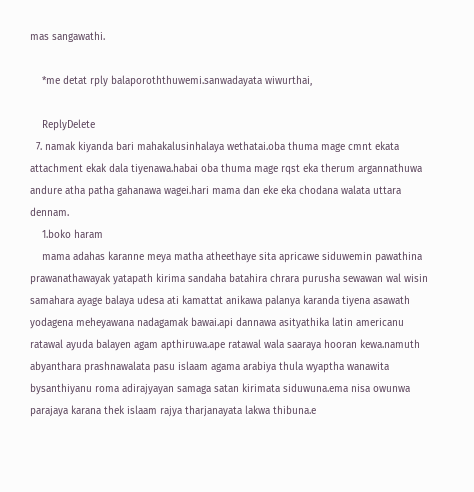mas sangawathi.

    *me detat rply balaporoththuwemi.sanwadayata wiwurthai,

    ReplyDelete
  7. namak kiyanda bari mahakalusinhalaya wethatai.oba thuma mage cmnt ekata attachment ekak dala tiyenawa.habai oba thuma mage rqst eka therum argannathuwa andure atha patha gahanawa wagei.hari mama dan eke eka chodana walata uttara dennam.
    1.boko haram
    mama adahas karanne meya matha atheethaye sita apricawe siduwemin pawathina prawanathawayak yatapath kirima sandaha batahira chrara purusha sewawan wal wisin samahara ayage balaya udesa ati kamattat anikawa palanya karanda tiyena asawath yodagena meheyawana nadagamak bawai.api dannawa asityathika latin americanu ratawal ayuda balayen agam apthiruwa.ape ratawal wala saaraya hooran kewa.namuth abyanthara prashnawalata pasu islaam agama arabiya thula wyaptha wanawita bysanthiyanu roma adirajyayan samaga satan kirimata siduwuna.ema nisa owunwa parajaya karana thek islaam rajya tharjanayata lakwa thibuna.e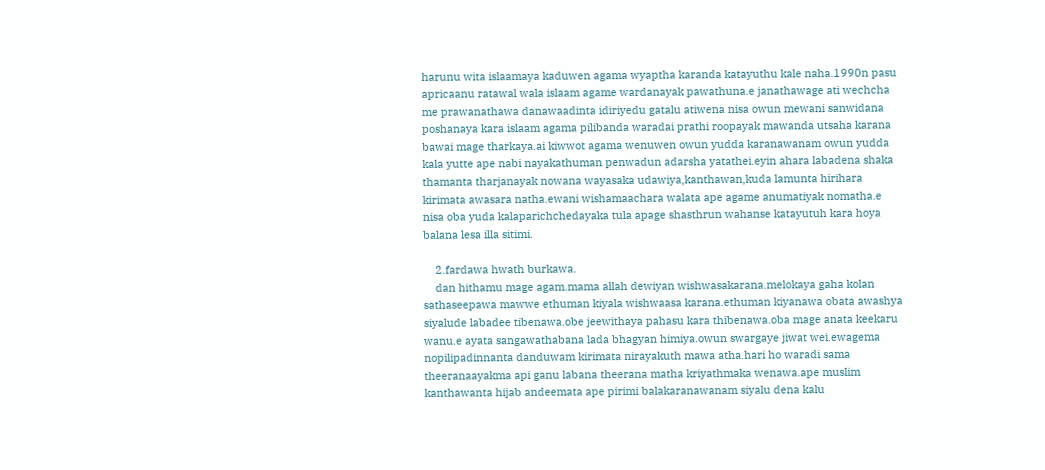harunu wita islaamaya kaduwen agama wyaptha karanda katayuthu kale naha.1990n pasu apricaanu ratawal wala islaam agame wardanayak pawathuna.e janathawage ati wechcha me prawanathawa danawaadinta idiriyedu gatalu atiwena nisa owun mewani sanwidana poshanaya kara islaam agama pilibanda waradai prathi roopayak mawanda utsaha karana bawai mage tharkaya.ai kiwwot agama wenuwen owun yudda karanawanam owun yudda kala yutte ape nabi nayakathuman penwadun adarsha yatathei.eyin ahara labadena shaka thamanta tharjanayak nowana wayasaka udawiya,kanthawan,kuda lamunta hirihara kirimata awasara natha.ewani wishamaachara walata ape agame anumatiyak nomatha.e nisa oba yuda kalaparichchedayaka tula apage shasthrun wahanse katayutuh kara hoya balana lesa illa sitimi.

    2.fardawa hwath burkawa.
    dan hithamu mage agam.mama allah dewiyan wishwasakarana.melokaya gaha kolan sathaseepawa mawwe ethuman kiyala wishwaasa karana.ethuman kiyanawa obata awashya siyalude labadee tibenawa.obe jeewithaya pahasu kara thibenawa.oba mage anata keekaru wanu.e ayata sangawathabana lada bhagyan himiya.owun swargaye jiwat wei.ewagema nopilipadinnanta danduwam kirimata nirayakuth mawa atha.hari ho waradi sama theeranaayakma api ganu labana theerana matha kriyathmaka wenawa.ape muslim kanthawanta hijab andeemata ape pirimi balakaranawanam siyalu dena kalu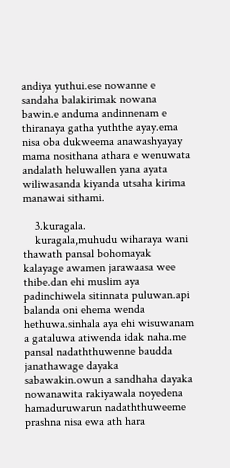andiya yuthui.ese nowanne e sandaha balakirimak nowana bawin.e anduma andinnenam e thiranaya gatha yuththe ayay.ema nisa oba dukweema anawashyayay mama nosithana athara e wenuwata andalath heluwallen yana ayata wiliwasanda kiyanda utsaha kirima manawai sithami.

    3.kuragala.
    kuragala,muhudu wiharaya wani thawath pansal bohomayak kalayage awamen jarawaasa wee thibe.dan ehi muslim aya padinchiwela sitinnata puluwan.api balanda oni ehema wenda hethuwa.sinhala aya ehi wisuwanam a gataluwa atiwenda idak naha.me pansal nadaththuwenne baudda janathawage dayaka sabawakin.owun a sandhaha dayaka nowanawita rakiyawala noyedena hamaduruwarun nadaththuweeme prashna nisa ewa ath hara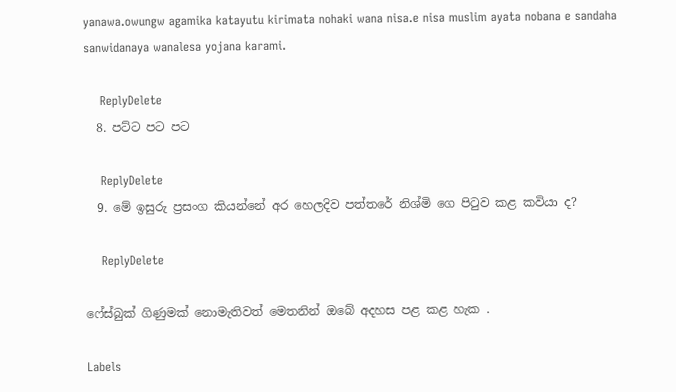yanawa.owungw agamika katayutu kirimata nohaki wana nisa.e nisa muslim ayata nobana e sandaha sanwidanaya wanalesa yojana karami.

    ReplyDelete
  8. පට්ට පට පට

    ReplyDelete
  9. මේ ඉසුරු ප්‍රසංග කියන්නේ අර හෙලදිව පත්තරේ නිශ්මි ගෙ පිටුව කළ කවියා ද?

    ReplyDelete

ෆේස්බුක් ගිණුමක් නොමැතිවත් මෙතනින් ඔබේ අදහස පළ කළ හැක .

Labels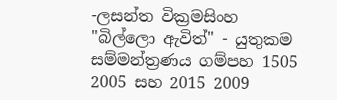-ලසන්ත වික්‍රමසිංහ "බිල්ලො ඇවිත්" - යුතුකම සම්මන්ත්‍රණය ගම්පහ 1505 2005 සහ 2015 2009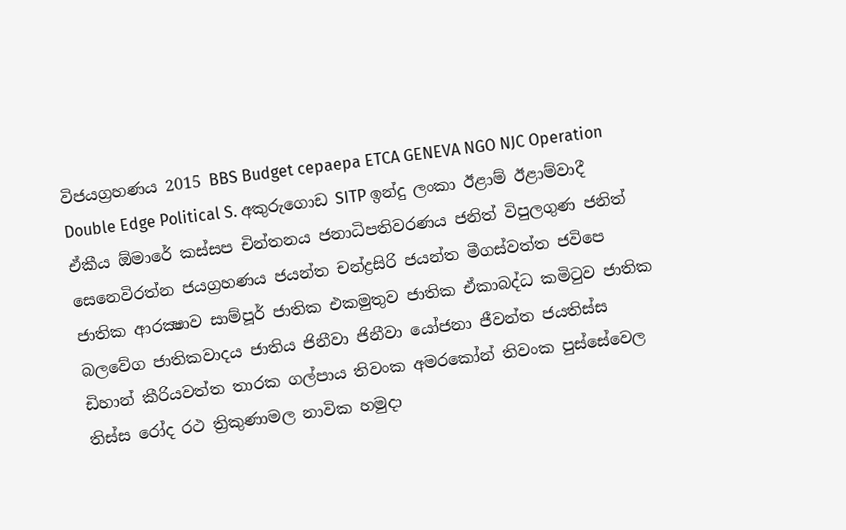විජයග්‍රහණය 2015 BBS Budget cepaepa ETCA GENEVA NGO NJC Operation Double Edge Political S. අකුරුගොඩ SITP ඉන්දු ලංකා ඊළාම් ඊළාම්වාදී ඒකීය ඕමාරේ කස්‌සප චින්තනය ජනාධිපතිවරණය ජනිත් විපුලගුණ ජනිත් සෙනෙවිරත්න ජයග්‍රහණය ජයන්ත චන්ද්‍රසිරි ජයන්ත මීගස්වත්ත ජවිපෙ ජාතික ආරක්‍ෂාව සාම්පූර් ජාතික එකමුතුව ජාතික ඒකාබද්ධ කමිටුව ජාතික බලවේග ජාතිකවාදය ජාතිය ජිනීවා ජිනීවා යෝජනා ජීවන්ත ජයතිස්ස ඩිහාන් කීරියවත්ත තාරක ගල්පාය තිවංක අමරකෝන් තිවංක පුස්සේවෙල තිස්‌ස රෝද රථ ත්‍රිකුණාමල නාවික හමුදා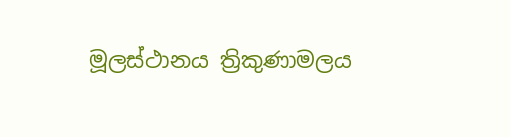මූලස්‌ථානය ත්‍රිකුණාමලය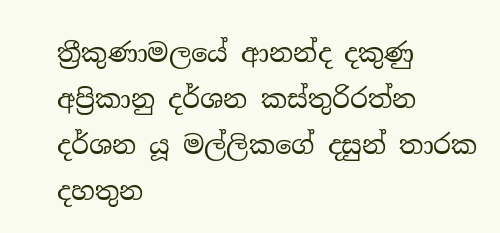ත්‍රීකුණාමලයේ ආනන්ද දකුණු අප්‍රිකානු දර්ශන කස්තුරිරත්න දර්ශන යූ මල්ලිකගේ දසුන් තාරක දහතුන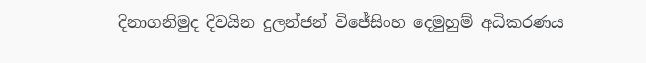දිනාගනිමුද දිවයින දුලන්ජන් විජේසිංහ දෙමුහුම් අධිකරණය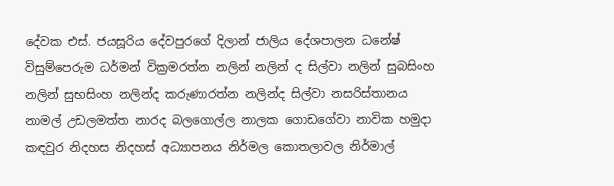දේවක එස්. ජයසූරිය දේවපුරගේ දිලාන් ජාලිය දේශපාලන ධනේෂ් විසුම්පෙරුම ධර්මන් වික්‍රමරත්න නලින් නලින් ද සිල්වා නලින් සුබසිංහ නලින් සුභසිංහ නලින්ද කරුණාරත්න නලින්ද සිල්වා නසරිස්‌තානය නාමල් උඩලමත්ත නාරද බලගොල්ල නාලක ගොඩගේවා නාවික හමුදා කඳවුර නිදහස නිදහස් අධ්‍යාපනය නිර්මල කොතලාවල නිර්මාල්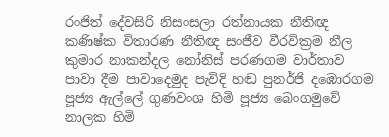රංජිත් දේවසිරි නිසංසලා රත්නායක නීතිඥ කණිෂ්ක විතාරණ නීතිඥ සංජීව වීරවික්‍රම නීල කුමාර නාකන්දල නෝනිස් පරණගම වාර්තාව පාවා දීම පාවාදෙමුද පැවිදි හඬ පුනර්ජි දඹොරගම පූජ්‍ය ඇල්ලේ ගුණවංශ හිමි පූජ්‍ය බෙංගමුවේ නාලක හිමි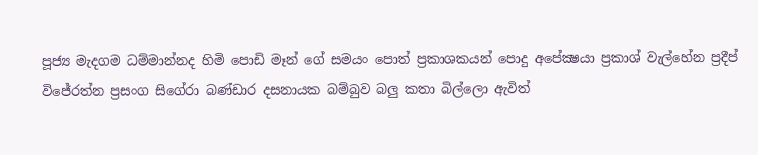පූජ්‍ය මැදගම ධම්මාන්නද හිමි පොඩි මෑන් ගේ සමයං පොත් ප්‍රකාශකයන් පොදු අපේක්‍ෂයා ප්‍රකාශ් වැල්හේන ප්‍රදීප් විජේරත්න ප්‍රසංග සිගේරා බණ්ඩාර දසනායක බම්බුව බලු කතා බිල්ලො ඇවිත්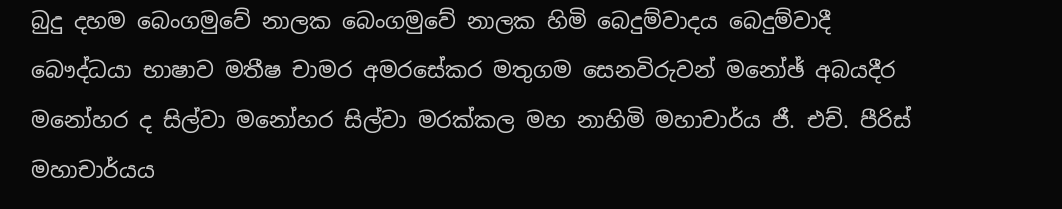බුදු දහම බෙංගමුවේ නාලක බෙංගමුවේ නාලක හිමි බෙදුම්වාදය බෙදුම්වාදී බෞද්ධයා භාෂාව මතීෂ චාමර අමරසේකර මතුගම සෙනවිරුවන් මනෝඡ් අබයදීර මනෝහර ද සිල්වා මනෝහර සිල්වා මරක්කල මහ නාහිමි මහාචාර්ය ජී. එච්. පීරිස් මහාචාර්යය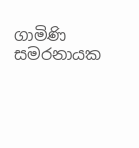ගාමිණි සමරනායක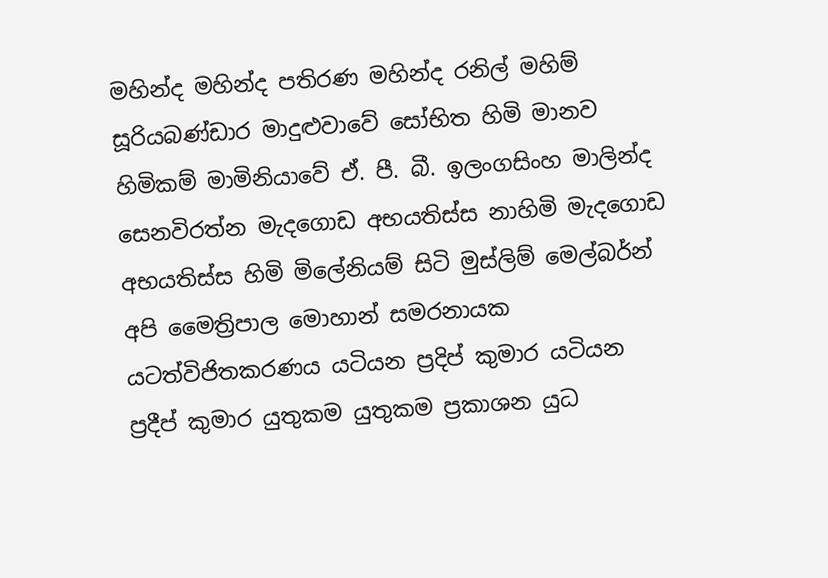මහින්ද මහින්ද පතිරණ මහින්ද රනිල් මහිම් සූරියබණ්ඩාර මාදුළුවාවේ සෝභිත හිමි මානව හිමිකම් මාමිනියාවේ ඒ. පී. බී. ඉලංගසිංහ මාලින්ද සෙනවිරත්න මැදගොඩ අභයතිස්ස නාහිමි මැදගොඩ අභයතිස්ස හිමි මිලේනියම් සිටි මුස්‌ලිම් මෙල්බර්න් අපි මෛත්‍රිපාල මොහාන් සමරනායක යටත්විජිතකරණය යටියන ප්‍රදිප් කුමාර යටියන ප්‍රදීප් කුමාර යුතුකම යුතුකම ප්‍රකාශන යුධ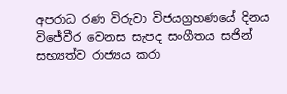අපරාධ රණ විරුවා විජයග්‍රහණයේ දිනය විජේවීර වෙනස සැපද සංගීතය සජින් සභ්‍යත්ව රාජ්‍යය කරා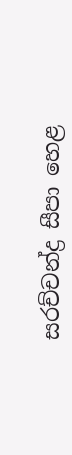සරච්චන්ද්‍ර සීපා හෙළ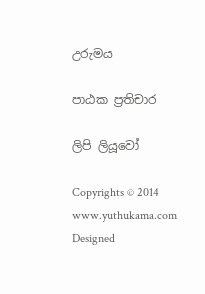උරුමය

පාඨක ප්‍රතිචාර

ලිපි ලියූවෝ

Copyrights © 2014 www.yuthukama.com Designed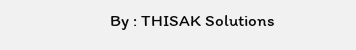By : THISAK Solutions